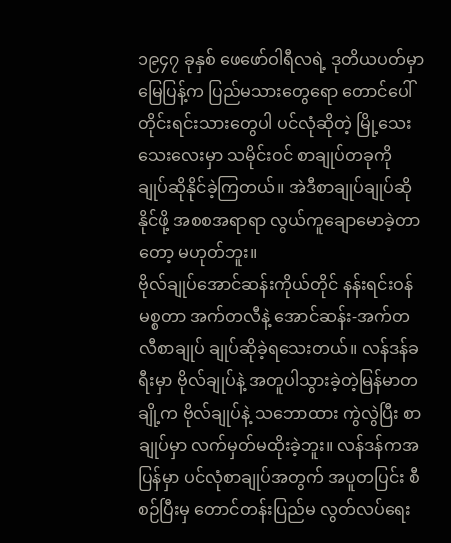၁၉၄၇ ခုနှစ် ဖေဖော်ဝါရီလရဲ့ ဒုတိယပတ်မှာ မြေပြန့်က ပြည်မသားတွေရော တောင်ပေါ်တိုင်းရင်းသားတွေပါ ပင်လုံဆိုတဲ့ မြို့သေးသေးလေးမှာ သမိုင်းဝင် စာချုပ်တခုကို ချုပ်ဆိုနိုင်ခဲ့ကြတယ်။ အဲဒီစာချုပ်ချုပ်ဆိုနိုင်ဖို့ အစစအရာရာ လွယ်ကူချောမောခဲ့တာတော့ မဟုတ်ဘူး။
ဗိုလ်ချုပ်အောင်ဆန်းကိုယ်တိုင် နန်းရင်းဝန် မစ္စတာ အက်တလီနဲ့ အောင်ဆန်း-အက်တလီစာချုပ် ချုပ်ဆိုခဲ့ရသေးတယ်။ လန်ဒန်ခရီးမှာ ဗိုလ်ချုပ်နဲ့ အတူပါသွားခဲ့တဲ့မြန်မာတချို့က ဗိုလ်ချုပ်နဲ့ သဘောထား ကွဲလွဲပြီး စာချုပ်မှာ လက်မှတ်မထိုးခဲ့ဘူး။ လန်ဒန်ကအပြန်မှာ ပင်လုံစာချုပ်အတွက် အပူတပြင်း စီစဉ်ပြီးမှ တောင်တန်းပြည်မ လွတ်လပ်ရေး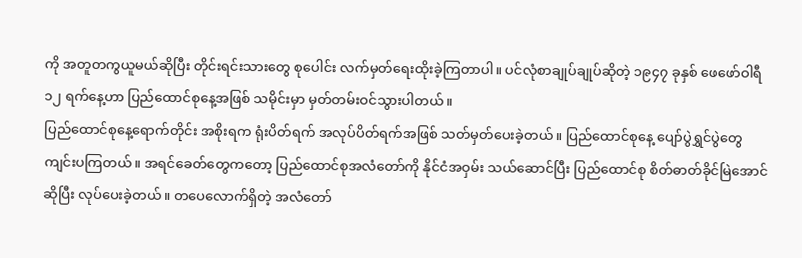ကို အတူတကွယူမယ်ဆိုပြီး တိုင်းရင်းသားတွေ စုပေါင်း လက်မှတ်ရေးထိုးခဲ့ကြတာပါ။ ပင်လုံစာချုပ်ချုပ်ဆိုတဲ့ ၁၉၄၇ ခုနှစ် ဖေဖော်ဝါရီ ၁၂ ရက်နေ့ဟာ ပြည်ထောင်စုနေ့အဖြစ် သမိုင်းမှာ မှတ်တမ်းဝင်သွားပါတယ်။
ပြည်ထောင်စုနေ့ရောက်တိုင်း အစိုးရက ရုံးပိတ်ရက် အလုပ်ပိတ်ရက်အဖြစ် သတ်မှတ်ပေးခဲ့တယ်။ ပြည်ထောင်စုနေ့ ပျော်ပွဲရွှင်ပွဲတွေ ကျင်းပကြတယ်။ အရင်ခေတ်တွေကတော့ ပြည်ထောင်စုအလံတော်ကို နိုင်ငံအဝှမ်း သယ်ဆောင်ပြီး ပြည်ထောင်စု စိတ်ဓာတ်ခိုင်မြဲအောင် ဆိုပြီး လုပ်ပေးခဲ့တယ်။ တပေလောက်ရှိတဲ့ အလံတော်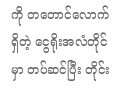ကို တတောင်လောက်ရှိတဲ့ ငွေရိုးအလံတိုင်မှာ တပ်ဆင်ပြီး တိုင်း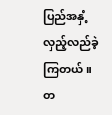ပြည်အနှံ့ လှည့်လည်ခဲ့ကြတယ်။ တ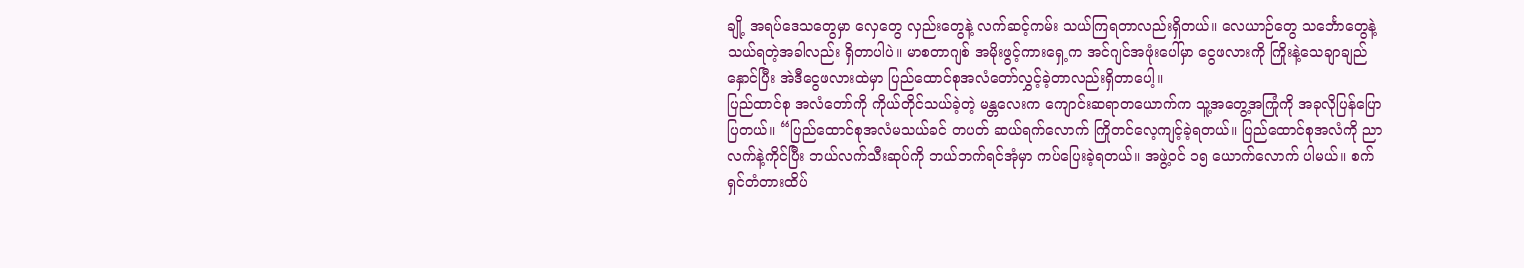ချို့ အရပ်ဒေသတွေမှာ လှေတွေ လှည်းတွေနဲ့ လက်ဆင့်ကမ်း သယ်ကြရတာလည်းရှိတယ်။ လေယာဉ်တွေ သင်္ဘောတွေနဲ့ သယ်ရတဲ့အခါလည်း ရှိတာပါပဲ။ မာစတာဂျစ် အမိုးဖွင့်ကားရှေ့က အင်ဂျင်အဖုံးပေါ်မှာ ငွေဖလားကို ကြိုးနဲ့သေချာချည်နှောင်ပြီး အဲဒီငွေဖလားထဲမှာ ပြည်ထောင်စုအလံတော်လွှင့်ခဲ့တာလည်းရှိတာပေါ့။
ပြည်ထာင်စု အလံတော်ကို ကိုယ်တိုင်သယ်ခဲ့တဲ့ မန္တလေးက ကျောင်းဆရာတယောက်က သူ့အတွေ့အကြုံကို အခုလိုပြန်ပြောပြတယ်။ “ပြည်ထောင်စုအလံမသယ်ခင် တပတ် ဆယ်ရက်လောက် ကြိုတင်လေ့ကျင့်ခဲ့ရတယ်။ ပြည်ထောင်စုအလံကို ညာလက်နဲ့ကိုင်ပြီး ဘယ်လက်သီးဆုပ်ကို ဘယ်ဘက်ရင်အုံမှာ ကပ်ပြေးခဲ့ရတယ်။ အဖွဲ့ဝင် ၁၅ ယောက်လောက် ပါမယ်။ စက်ရှင်တံတားထိပ်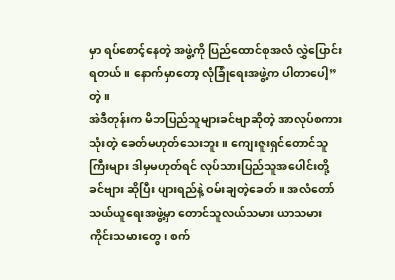မှာ ရပ်စောင့်နေတဲ့ အဖွဲ့ကို ပြည်ထောင်စုအလံ လွှဲပြောင်းရတယ်။ နောက်မှာတော့ လုံခြုံရေးအဖွဲ့က ပါတာပေါ့”တဲ့။
အဲဒီတုန်းက မိဘပြည်သူများခင်ဗျာဆိုတဲ့ အာလုပ်စကားသုံးတဲ့ ခေတ်မဟုတ်သေးဘူး။ ကျေးဇူးရှင်တောင်သူကြီးများ ဒါမှမဟုတ်ရင် လုပ်သားပြည်သူအပေါင်းတို့ ခင်ဗျား ဆိုပြီး ပျားရည်နဲ့ ဝမ်းချတဲ့ခေတ်။ အလံတော် သယ်ယူရေးအဖွဲ့မှာ တောင်သူလယ်သမား ယာသမား ကိုင်းသမားတွေ၊ စက်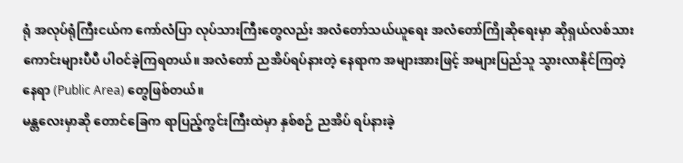ရုံ အလုပ်ရုံကြီးငယ်က ကော်လံပြာ လုပ်သားကြီးတွေလည်း အလံတော်သယ်ယူရေး အလံတော်ကြိုဆိုရေးမှာ ဆိုရှယ်လစ်သားကောင်းများပီပီ ပါဝင်ခဲ့ကြရတယ်။ အလံတော် ညအိပ်ရပ်နားတဲ့ နေရာက အများအားဖြင့် အများပြည်သူ သွားလာနိုင်ကြတဲ့နေရာ (Public Area) တွေဖြစ်တယ်။
မန္တလေးမှာဆို တောင်ခြေက ရာပြည့်ကွင်းကြီးထဲမှာ နှစ်စဉ် ညအိပ် ရပ်နားခဲ့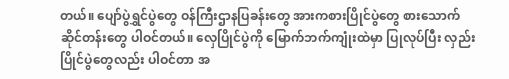တယ်။ ပျော်ပွဲရွှင်ပွဲတွေ ဝန်ကြီးဌာနပြခန်းတွေ အားကစားပြိုင်ပွဲတွေ စားသောက်ဆိုင်တန်းတွေ ပါဝင်တယ်။ လှေပြိုင်ပွဲကို မြောက်ဘက်ကျုံးထဲမှာ ပြုလုပ်ပြီး လှည်းပြိုင်ပွဲတွေလည်း ပါဝင်တာ အ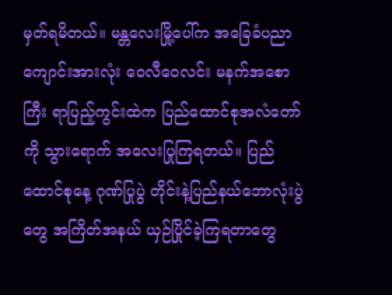မှတ်ရမိတယ်။ မန္တလေးမြို့ပေါ်က အခြေခံပညာ ကျောင်းအားလုံး ဝေလီဝေလင်း မနက်အစောကြီး ရာပြည့်ကွင်းထဲက ပြည်ထောင်စုအလံတော်ကို သွားရောက် အလေးပြုကြရတယ်။ ပြည်ထောင်စုနေ့ ဂုဏ်ပြုပွဲ တိုင်းနဲ့ပြည်နယ်ဘောလုံးပွဲတွေ အကြိတ်အနယ် ယှဉ်ပြိုင်ခဲ့ကြရတာတွေ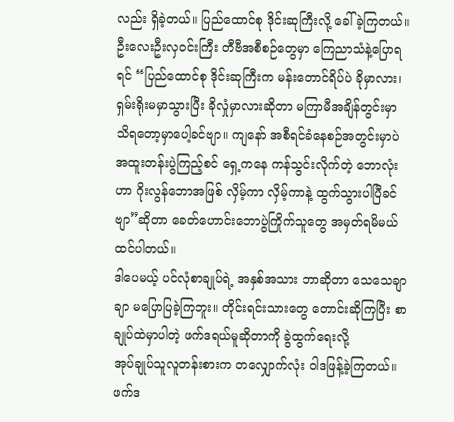လည်း ရှိခဲ့တယ်။ ပြည်ထောင်စု ဒိုင်းဆုကြီးလို့ ခေါ်ခဲ့ကြတယ်။ ဦးလေးဦးလှဝင်းကြီး တီဗီအစီစဉ်တွေမှာ ကြေညာသံနဲ့ပြောရရင် “ပြည်ထောင်စု ဒိုင်းဆုကြီးက မန်းတောင်ရိပ်ပဲ ခိုမှာလား၊ ရှမ်းရိုးမမှာသွားပြီး ခိုလှုံမှာလားဆိုတာ မကြာမီအချိန်တွင်းမှာ သိရတော့မှာပေါ့ခင်ဗျာ။ ကျနော် အစီရင်ခံနေစဉ်အတွင်းမှာပဲ
အထူးတန်းပွဲကြည့်စင် ရှေ့ကနေ ကန်သွင်းလိုက်တဲ့ ဘောလုံးဟာ ဂိုးလွန်ဘောအဖြစ် လှိမ့်ကာ လှိမ့်ကာနဲ့ ထွက်သွားပါပြီခင်ဗျာ”ဆိုတာ ခေတ်ဟောင်းဘောပွဲကြိုက်သူတွေ အမှတ်ရမိမယ်ထင်ပါတယ်။
ဒါပေမယ့် ပင်လုံစာချုပ်ရဲ့ အနှစ်အသား ဘာဆိုတာ သေသေချာချာ မပြောပြခဲ့ကြဘူး။ တိုင်းရင်းသားတွေ တောင်းဆိုကြပြီး စာချုပ်ထဲမှာပါတဲ့ ဖက်ဒရယ်မူဆိုတာကို ခွဲထွက်ရေးလို့
အုပ်ချုပ်သူလူတန်းစားက တလျှောက်လုံး ဝါဒဖြန့်ခဲ့ကြတယ်။ ဖက်ဒ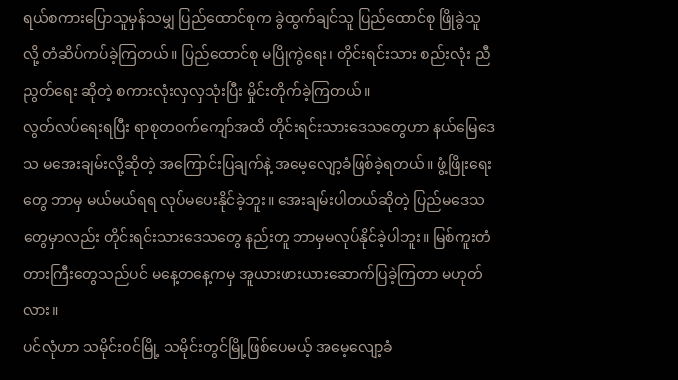ရယ်စကားပြောသူမှန်သမျှ ပြည်ထောင်စုက ခွဲထွက်ချင်သူ ပြည်ထောင်စု ဖြိုခွဲသူလို့ တံဆိပ်ကပ်ခဲ့ကြတယ်။ ပြည်ထောင်စု မပြိုကွဲရေး၊ တိုင်းရင်းသား စည်းလုံး ညီညွတ်ရေး ဆိုတဲ့ စကားလုံးလှလှသုံးပြီး မှိုင်းတိုက်ခဲ့ကြတယ်။
လွတ်လပ်ရေးရပြီး ရာစုတဝက်ကျော်အထိ တိုင်းရင်းသားဒေသတွေဟာ နယ်မြေဒေသ မအေးချမ်းလို့ဆိုတဲ့ အကြောင်းပြချက်နဲ့ အမေ့လျော့ခံဖြစ်ခဲ့ရတယ်။ ဖွံ့ဖြိုးရေးတွေ ဘာမှ မယ်မယ်ရရ လုပ်မပေးနိုင်ခဲ့ဘူး။ အေးချမ်းပါတယ်ဆိုတဲ့ ပြည်မဒေသတွေမှာလည်း တိုင်းရင်းသားဒေသတွေ နည်းတူ ဘာမှမလုပ်နိုင်ခဲ့ပါဘူး။ မြစ်ကူးတံတားကြီးတွေသည်ပင် မနေ့တနေ့ကမှ အူယားဖားယားဆောက်ပြခဲ့ကြတာ မဟုတ်လား။
ပင်လုံဟာ သမိုင်းဝင်မြို့ သမိုင်းတွင်မြို့ဖြစ်ပေမယ့် အမေ့လျော့ခံ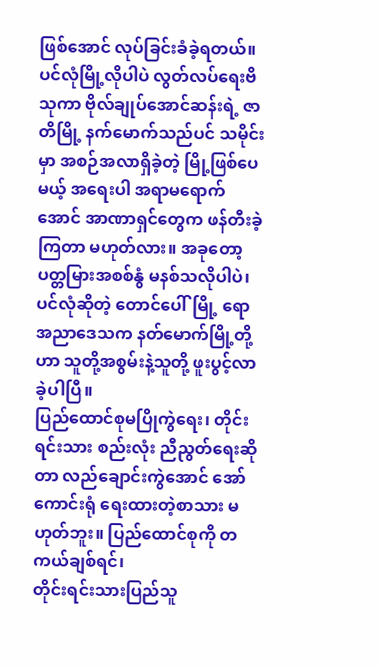ဖြစ်အောင် လုပ်ခြင်းခံခဲ့ရတယ်။ ပင်လုံမြို့လိုပါပဲ လွတ်လပ်ရေးဗိသုကာ ဗိုလ်ချုပ်အောင်ဆန်းရဲ့ ဇာတိမြို့ နက်မောက်သည်ပင် သမိုင်းမှာ အစဉ်အလာရှိခဲ့တဲ့ မြို့ဖြစ်ပေမယ့် အရေးပါ အရာမရောက်အောင် အာဏာရှင်တွေက ဖန်တီးခဲ့ကြတာ မဟုတ်လား။ အခုတော့ ပတ္တမြားအစစ်နွံ မနစ်သလိုပါပဲ၊ ပင်လုံဆိုတဲ့ တောင်ပေါ်မြို့ ရော အညာဒေသက နတ်မောက်မြို့တို့ဟာ သူတို့အစွမ်းနဲ့သူတို့ ဖူးပွင့်လာခဲ့ပါပြီ။
ပြည်ထောင်စုမပြိုကွဲရေး၊ တိုင်းရင်းသား စည်းလုံး ညီညွတ်ရေးဆိုတာ လည်ချောင်းကွဲအောင် အော်ကောင်းရုံ ရေးထားတဲ့စာသား မဟုတ်ဘူး။ ပြည်ထောင်စုကို တကယ်ချစ်ရင်၊
တိုင်းရင်းသားပြည်သူ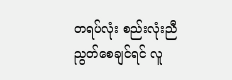တရပ်လုံး စည်းလုံးညီညွတ်စေချင်ရင် လူ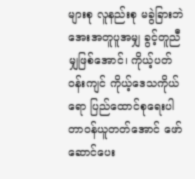များစု လူနည်းစု မခွဲခြားဘဲ အေးအတူပူအမျှ ခွင့်တူညီမျှဖြစ်အောင်၊ ကိုယ့်ပတ်ဝန်းကျင် ကိုယ့်ဒေသကိုယ်ရော ပြည်ထောင်စုရေးပါ တာဝန်ယူတတ်အောင် ဖော်ဆောင်ပေး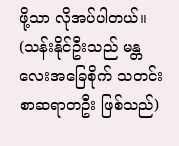ဖို့သာ လိုအပ်ပါတယ်။
(သန်းနိုင်ဦးသည် မန္တလေးအခြေစိုက် သတင်းစာဆရာတဦး ဖြစ်သည်)